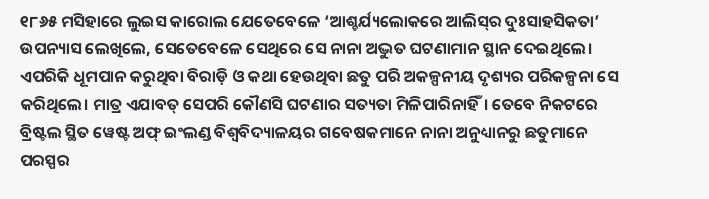୧୮୬୫ ମସିହାରେ ଲୁଇସ କାରୋଲ ଯେତେବେଳେ ‘ଆଶ୍ଚର୍ଯ୍ୟଲୋକରେ ଆଲିସ୍‌ର ଦୁଃସାହସିକତା’ ଉପନ୍ୟାସ ଲେଖିଲେ, ସେତେବେଳେ ସେଥିରେ ସେ ନାନା ଅଦ୍ଭୁତ ଘଟଣାମାନ ସ୍ଥାନ ଦେଇଥିଲେ। ଏପରିକି ଧୂମପାନ କରୁଥିବା ବିରାଡ଼ି ଓ କଥା ହେଉଥିବା ଛତୁ ପରି ଅକଳ୍ପନୀୟ ଦୃଶ୍ୟର ପରିକଳ୍ପନା ସେ କରିଥିଲେ। ମାତ୍ର ଏଯାବତ୍‌ ସେପରି କୌଣସି ଘଟଣାର ସତ୍ୟତା ମିଳିପାରିନାହିଁ। ତେବେ ନିକଟରେ ବ୍ରିଷ୍ଟଲ ସ୍ଥିତ ୱେଷ୍ଟ ଅଫ୍‌ ଇଂଲଣ୍ଡ ବିଶ୍ବବିଦ୍ୟାଳୟର ଗବେଷକମାନେ ନାନା ଅନୁଧ୍ୟାନରୁ ଛତୁମାନେ ପରସ୍ପର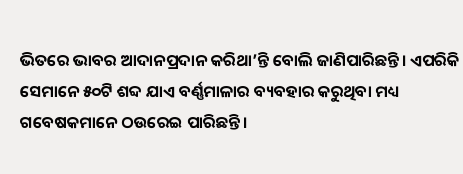ଭିତରେ ଭାବର ଆଦାନପ୍ରଦାନ କରିଥା’ନ୍ତି ବୋଲି ଜାଣିପାରିଛନ୍ତି। ଏପରିକି ସେମାନେ ୫୦ଟି ଶବ୍ଦ ଯାଏ ବର୍ଣ୍ଣମାଳାର ବ୍ୟବହାର କରୁଥିବା ମଧ୍ୟ ଗବେଷକମାନେ ଠଉରେଇ ପାରିଛନ୍ତି।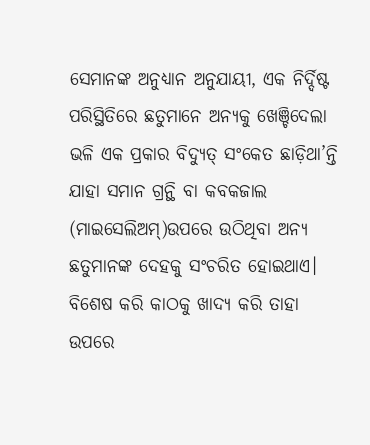ସେମାନଙ୍କ ଅନୁଧ୍ୟାନ ଅନୁଯାୟୀ, ଏକ ନିର୍ଦ୍ଦିଷ୍ଟ ପରିସ୍ଥିତିରେ ଛତୁମାନେ ଅନ୍ୟକୁ ଖେଞ୍ଚିଦେଲା ଭଳି ଏକ ପ୍ରକାର ବିଦ୍ୟୁତ୍‌ ସଂକେତ ଛାଡ଼ିଥା’ନ୍ତି ଯାହା ସମାନ ଗ୍ରନ୍ଥି ବା କବକଜାଲ (ମାଇସେଲିଅମ୍‌)ଉପରେ ଉଠିଥିବା ଅନ୍ୟ ଛତୁମାନଙ୍କ ଦେହକୁ ସଂଚରିତ ହୋଇଥାଏ। ବିଶେଷ କରି କାଠକୁ ଖାଦ୍ୟ କରି ତାହା ଉପରେ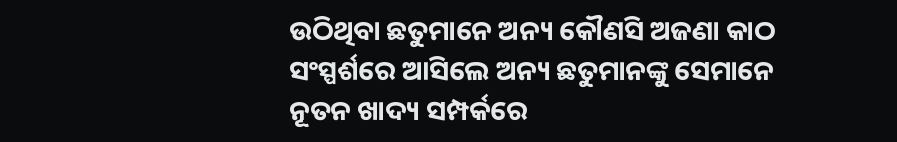ଉଠିଥିବା ଛତୁମାନେ ଅନ୍ୟ କୌଣସି ଅଜଣା କାଠ ସଂସ୍ପର୍ଶରେ ଆସିଲେ ଅନ୍ୟ ଛତୁମାନଙ୍କୁ ସେମାନେ ନୂତନ ଖାଦ୍ୟ ସମ୍ପର୍କରେ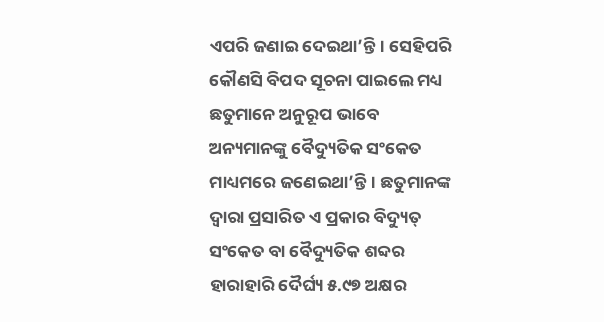ଏପରି ଜଣାଇ ଦେଇଥା’ନ୍ତି। ସେହିପରି କୌଣସି ବିପଦ ସୂଚନା ପାଇଲେ ମଧ୍ୟ ଛତୁମାନେ ଅନୁରୂପ ଭାବେ ଅନ୍ୟମାନଙ୍କୁ ବୈଦ୍ୟୁତିକ ସଂକେତ ମାଧ୍ୟମରେ ଜଣେଇଥା’ନ୍ତି। ଛତୁମାନଙ୍କ ଦ୍ବାରା ପ୍ରସାରିତ ଏ ପ୍ରକାର ବିଦ୍ୟୁତ୍‌ ସଂକେତ ବା ବୈଦ୍ୟୁତିକ ଶବ୍ଦର ହାରାହାରି ଦୈର୍ଘ୍ୟ ୫.୯୭ ଅକ୍ଷର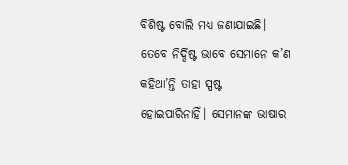ବିଶିଷ୍ଟ ବୋଲି ମଧ୍ୟ ଜଣାଯାଇଛି। ତେବେ ନିର୍ଦ୍ଦିଷ୍ଟ ଭାବେ ସେମାନେ କ’ଣ କହିଥା’ନ୍ତି ତାହା ସ୍ପଷ୍ଟ ହୋଇପାରିନାହିଁ। ସେମାନଙ୍କ ଭାଷାର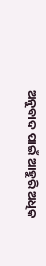ଅନୁବାଦ ପାଇଁ ଆହୁରି ଅଧିକ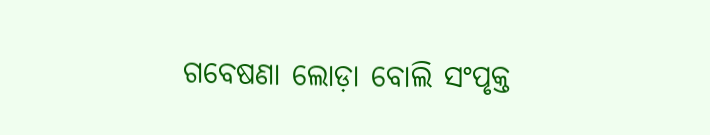ଗବେଷଣା ଲୋଡ଼ା ବୋଲି ସଂପୃକ୍ତ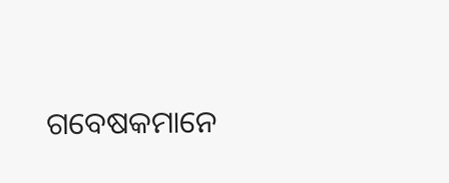ଗବେଷକମାନେ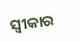ସ୍ବୀକାର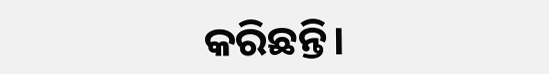କରିଛନ୍ତି।